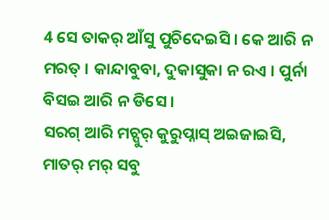4 ସେ ତାକର୍ ଆଁସୁ ପୁଚିଦେଇସି । କେ ଆରି ନ ମରତ୍ । କାନ୍ଦାବୁବା, ଦୁକାସୁକା ନ ରଏ । ପୁର୍ନା ବିସଇ ଆରି ନ ଡିସେ ।
ସରଗ୍ ଆରି ମଚ୍ପୁର୍ କୁରୁପ୍ନାସ୍ ଅଇଜାଇସି, ମାତର୍ ମର୍ ସବୁ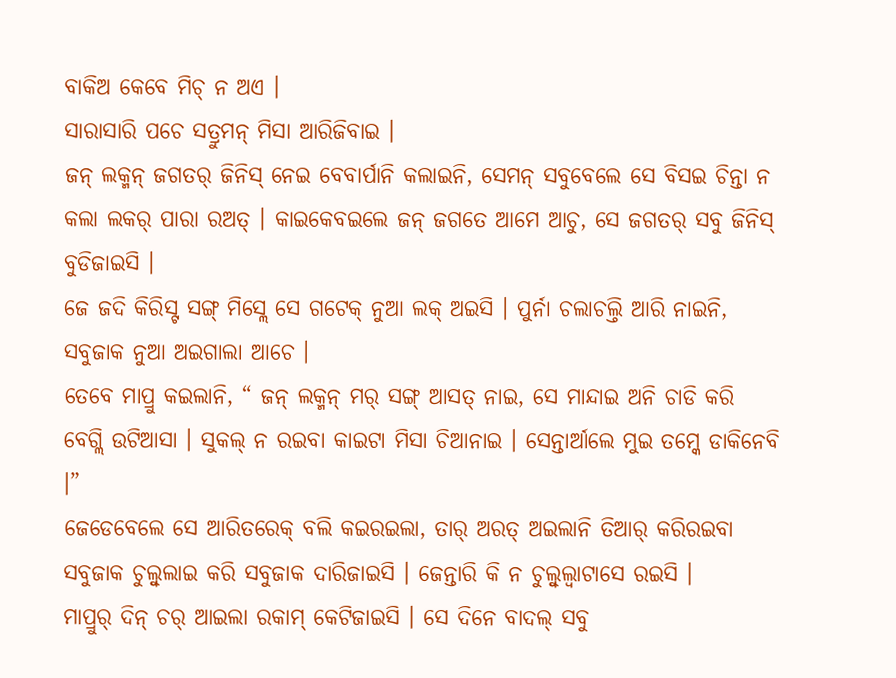ବାକିଅ କେବେ ମିଚ୍ ନ ଅଏ ।
ସାରାସାରି ପଚେ ସତ୍ରୁମନ୍ ମିସା ଆରିଜିବାଇ ।
ଜନ୍ ଲକ୍ମନ୍ ଜଗତର୍ ଜିନିସ୍ ନେଇ ବେବାର୍ପାନି କଲାଇନି, ସେମନ୍ ସବୁବେଲେ ସେ ବିସଇ ଚିନ୍ତା ନ କଲା ଲକର୍ ପାରା ରଅତ୍ । କାଇକେବଇଲେ ଜନ୍ ଜଗତେ ଆମେ ଆଚୁ, ସେ ଜଗତର୍ ସବୁ ଜିନିସ୍ ବୁଡିଜାଇସି ।
ଜେ ଜଦି କିରିସ୍ଟ ସଙ୍ଗ୍ ମିସ୍ଲେ ସେ ଗଟେକ୍ ନୁଆ ଲକ୍ ଅଇସି । ପୁର୍ନା ଚଲାଚଲ୍ତି ଆରି ନାଇନି, ସବୁଜାକ ନୁଆ ଅଇଗାଲା ଆଚେ ।
ତେବେ ମାପ୍ରୁ କଇଲାନି, “ ଜନ୍ ଲକ୍ମନ୍ ମର୍ ସଙ୍ଗ୍ ଆସତ୍ ନାଇ, ସେ ମାନ୍ଦାଇ ଅନି ଚାଡି କରି ବେଗ୍ଲି ଉଟିଆସା । ସୁକଲ୍ ନ ରଇବା କାଇଟା ମିସା ଚିଆନାଇ । ସେନ୍ତାର୍ଆଲେ ମୁଇ ତମ୍କେ ଡାକିନେବି ।”
ଜେଡେବେଲେ ସେ ଆରିତରେକ୍ ବଲି କଇରଇଲା, ତାର୍ ଅରତ୍ ଅଇଲାନି ତିଆର୍ କରିରଇବା ସବୁଜାକ ଚୁଲ୍ବୁଲାଇ କରି ସବୁଜାକ ଦାରିଜାଇସି । ଜେନ୍ତାରି କି ନ ଚୁଲ୍ବୁଲ୍ବାଟାସେ ରଇସି ।
ମାପ୍ରୁର୍ ଦିନ୍ ଚର୍ ଆଇଲା ରକାମ୍ କେଟିଜାଇସି । ସେ ଦିନେ ବାଦଲ୍ ସବୁ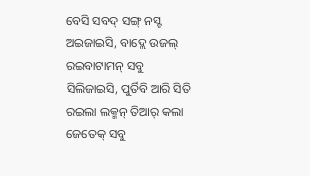ବେସି ସବଦ୍ ସଙ୍ଗ୍ ନସ୍ଟ ଅଇଜାଇସି, ବାଦ୍ଲେ ଉଜଲ୍ ରଇବାଟାମନ୍ ସବୁ ସିଲିଜାଇସି, ପୁର୍ତିବି ଆରି ସିତି ରଇଲା ଲକ୍ମନ୍ ତିଆର୍ କଲା ଜେତେକ୍ ସବୁ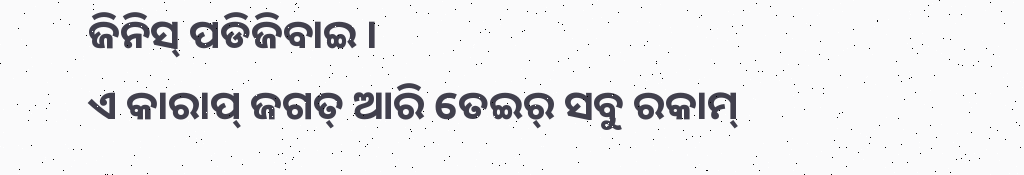ଜିନିସ୍ ପଡିଜିବାଇ ।
ଏ କାରାପ୍ ଜଗତ୍ ଆରି ତେଇର୍ ସବୁ ରକାମ୍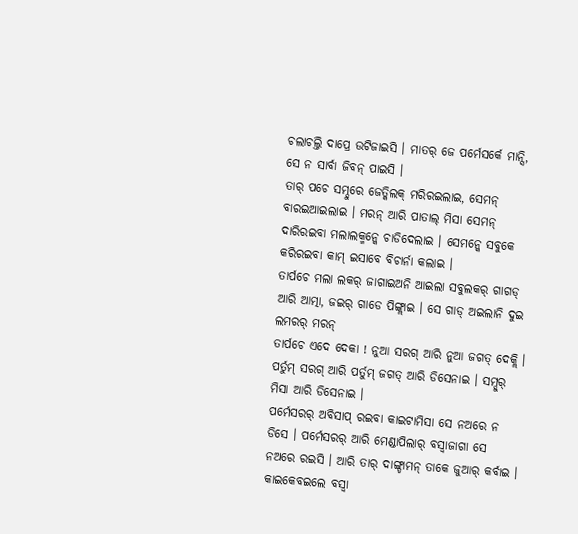ଚଲାଚଲ୍ତି ଦାପ୍ରେ ଉଟିଜାଇସି । ମାତର୍ ଜେ ପର୍ମେସର୍କେ ମାନ୍ସି, ସେ ନ ସାର୍ବା ଜିବନ୍ ପାଇସି ।
ତାର୍ ପଚେ ସମ୍ଦୁରେ ଜେତ୍କିଲକ୍ ମରିରଇଲାଇ, ସେମନ୍ ବାରଇଆଇଲାଇ । ମରନ୍ ଆରି ପାତାଲ୍ ମିସା ସେମନ୍ ଦାରିରଇବା ମଲାଲକ୍ମନ୍କେ ଚାଡିଦେଲାଇ । ସେମନ୍କେ ସବୁକେ କରିରଇବା କାମ୍ ଇସାବେ ବିଚାର୍ନା କଲାଇ ।
ତାର୍ପଚେ ମଲା ଲକର୍ ଜାଗାଇଅନି ଆଇଲା ସବୁଲକର୍ ଗାଗଡ୍ ଆରି ଆତ୍ମା, ଜଇର୍ ଗାଡେ ପିଙ୍ଗ୍ଲାଇ । ସେ ଗାଡ୍ ଅଇଲାନି ଦୁଇ ଲମରର୍ ମରନ୍
ତାର୍ପଚେ ଏଦେ ଦେକା ! ନୁଆ ସରଗ୍ ଆରି ନୁଆ ଜଗତ୍ ଦେକ୍ଲି । ପର୍ତୁମ୍ ସରଗ୍ ଆରି ପର୍ତୁମ୍ ଜଗତ୍ ଆରି ଡିସେନାଇ । ସମ୍ଦୁର୍ ମିସା ଆରି ଡିସେନାଇ ।
ପର୍ମେସରର୍ ଅବିସାପ୍ ରଇବା କାଇଟାମିସା ସେ ନଅରେ ନ ଡିସେ । ପର୍ମେସରର୍ ଆରି ମେଣ୍ଡାପିଲାର୍ ବସ୍ବାଜାଗା ସେ ନଅରେ ରଇସି । ଆରି ତାର୍ ଦାଙ୍ଗ୍ଡାମନ୍ ତାକେ ଜୁଆର୍ କର୍ବାଇ ।
କାଇକେବଇଲେ ବସ୍ବା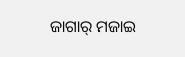ଜାଗାର୍ ମଜାଇ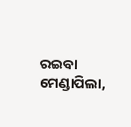ରଇବା ମେଣ୍ଡାପିଲା,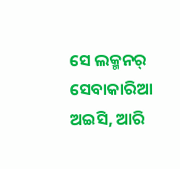ସେ ଲକ୍ମନର୍ ସେବାକାରିଆ ଅଇସି, ଆରି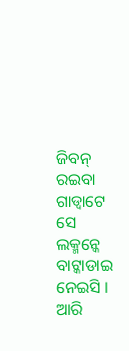ଜିବନ୍ ରଇବା ଗାଡ୍ବାଟେ ସେ ଲକ୍ମନ୍କେ ବାଟ୍କାଡାଇ ନେଇସି । ଆରି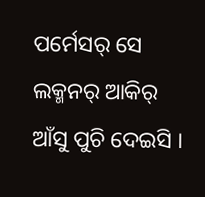ପର୍ମେସର୍ ସେ ଲକ୍ମନର୍ ଆକିର୍ ଆଁସୁ ପୁଚି ଦେଇସି ।